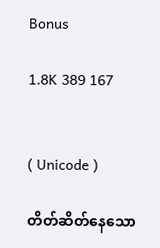Bonus

1.8K 389 167


( Unicode )

တိတ်ဆိတ်နေသော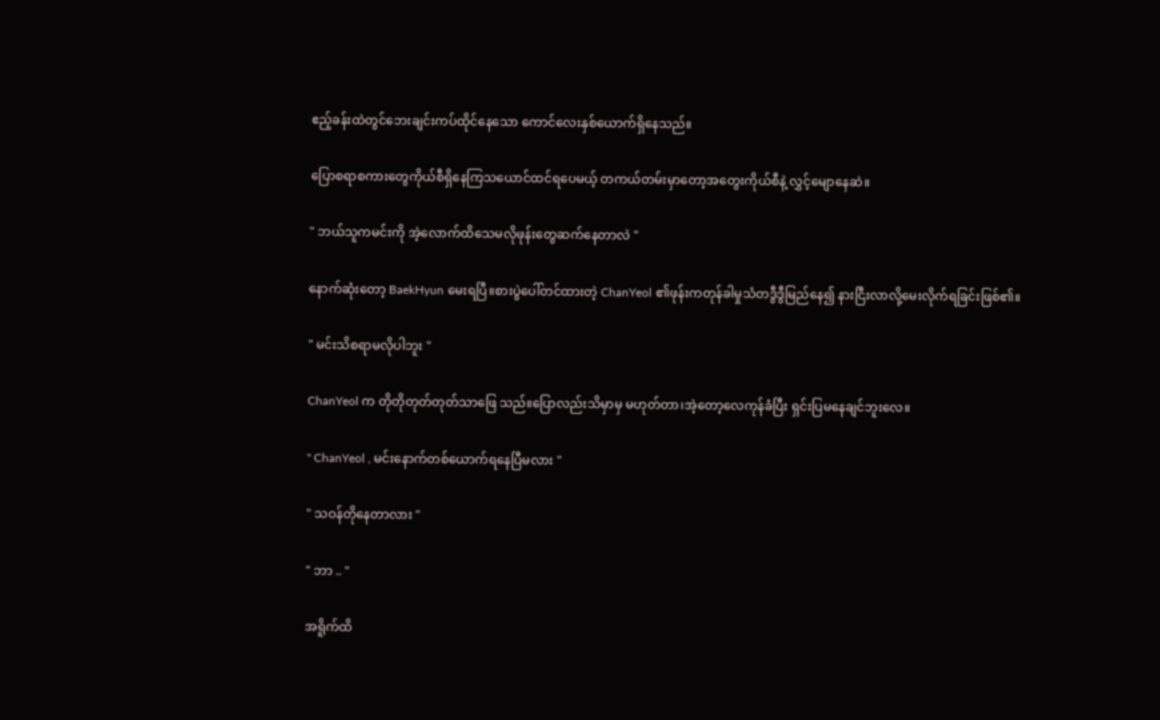ဧည့်ခန်းထဲတွင်ဘေးချင်းကပ်ထိုင်နေသော ကောင်လေးနှစ်ယောက်ရှိနေသည်။

ပြောစရာစကားတွေကိုယ်စီရှိနေကြသယောင်ထင်ရပေမယ့် တကယ်တမ်းမှာတော့အတွေးကိုယ်စီနဲ့ လွှင့်မျောနေဆဲ။

" ဘယ်သူကမင်းကို အဲ့လောက်ထိသေမလိုဖုန်းတွေဆက်နေတာလဲ "

နောက်ဆုံးတော့ BaekHyun မေးရပြီ။စားပွဲပေါ်တင်ထားတဲ့ ChanYeol ၏ဖုန်းကတုန်ခါမှုသံတဒွီဒွီမြည်နေ၍ နားငြီးလာလို့မေးလိုက်ရခြင်းဖြစ်၏။

" မင်းသိစရာမလိုပါဘူး "

ChanYeol က တိုတိုတုတ်တုတ်သာဖြေ သည်။ပြောလည်းသိမှာမှ မဟုတ်တာ၊အဲ့တော့လေကုန်ခံပြီး ရှင်းပြမနေချင်ဘူးလေ။

" ChanYeol , မင်းနောက်တစ်ယောက်ရနေပြီမလား "

" သဝန်တိုနေတာလား "

" ဘာ .. "

အရိူက်ထိ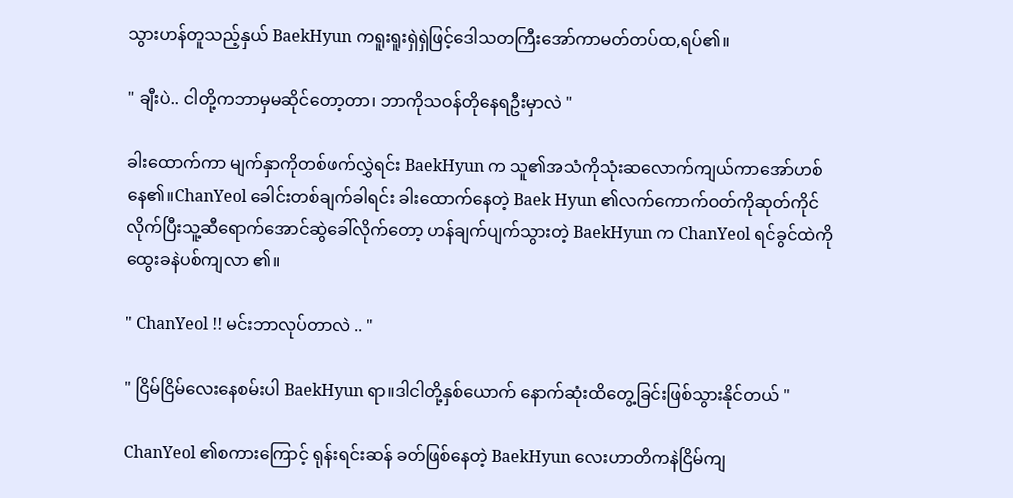သွားဟန်တူသည့်နှယ် BaekHyun ကရူးရူးရှဲရှဲဖြင့်ဒေါသတကြီးအော်ကာမတ်တပ်ထ,ရပ်၏။

" ချီးပဲ.. ငါတို့ကဘာမှမဆိုင်တော့တာ၊ ဘာကိုသဝန်တိုနေရဦးမှာလဲ "

ခါးထောက်ကာ မျက်နှာကိုတစ်ဖက်လွှဲရင်း BaekHyun က သူ၏အသံကိုသုံးဆလောက်ကျယ်ကာအော်ဟစ်နေ၏။ChanYeol ခေါင်းတစ်ချက်ခါရင်း ခါးထောက်နေတဲ့ Baek Hyun ၏လက်ကောက်ဝတ်ကိုဆုတ်ကိုင်လိုက်ပြီးသူ့ဆီရောက်အောင်ဆွဲခေါ်လိုက်တော့ ဟန်ချက်ပျက်သွားတဲ့ BaekHyun က ChanYeol ရင်ခွင်ထဲကိုထွေးခနဲပစ်ကျလာ ၏။

" ChanYeol !! မင်းဘာလုပ်တာလဲ .. "

" ငြိမ်ငြိမ်လေးနေစမ်းပါ BaekHyun ရာ။ဒါငါတို့နှစ်ယောက် နောက်ဆုံးထိတွေ့ခြင်းဖြစ်သွားနိုင်တယ် "

ChanYeol ၏စကားကြောင့် ရုန်းရင်းဆန် ခတ်ဖြစ်နေတဲ့ BaekHyun လေးဟာတိကနဲငြိမ်ကျ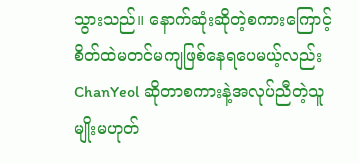သွားသည်။ နောက်ဆုံးဆိုတဲ့စကားကြောင့် စိတ်ထဲမတင်မကျဖြစ်နေရပေမယ့်လည်း ChanYeol ဆိုတာစကားနဲ့အလုပ်ညီတဲ့သူမျိုးမဟုတ်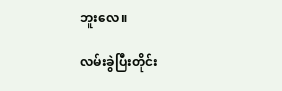ဘူးလေ။

လမ်းခွဲပြီးတိုင်း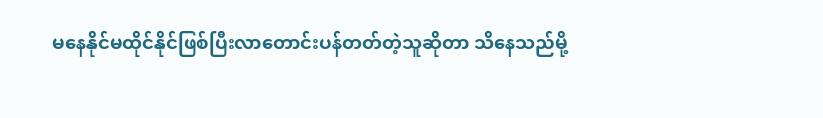မနေနိုင်မထိုင်နိုင်ဖြစ်ပြီးလာတောင်းပန်တတ်တဲ့သူဆိုတာ သိနေသည်မို့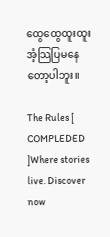ထွေထွေထူးထူးအံ့သြပြမနေတော့ပါဘူး။

The Rules [ COMPLEDED ]Where stories live. Discover now